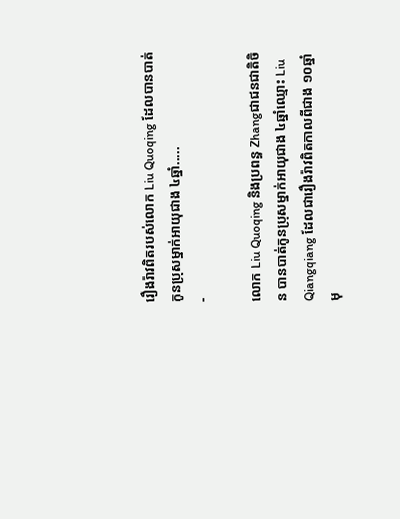រឿងរ៉ាវពិតរបស់លោក Liu Quoqing ដែលបានបាត់កូនប្រុសម្នាក់អាយុជាង ៤ឆ្នាំ.....
-

លោក Liu Quoqing និងប្រពន្ធ Zhangជាជនជាតិចិន បានបាត់កូនប្រុសម្នាក់អាយុជាង ៤ឆ្នាំឈ្មោះ Liu Qiangqiang ដែលជារឿងរ៉ាវពិតកាលពីជាង ១០ឆ្នាំមុ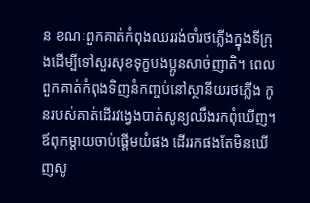ន ខណៈពួកគាត់កំពុងឈររង់ចាំរថភ្លើងក្នុងទីក្រុងដើម្បីទៅសួរសុខទុក្ខបងប្អូនសាច់ញាតិ។ ពេលពួកគាត់កំពុងទិញនំកញ្ចប់នៅស្ថានីយរថភ្លើង កូនរបស់គាត់ដើរវង្វេងបាត់សូន្យឈឹងរកពុំឃើញ។ ឪពុកម្ដាយចាប់ផ្ដើមយំផង ដើររកផងតែមិនឃើញសូ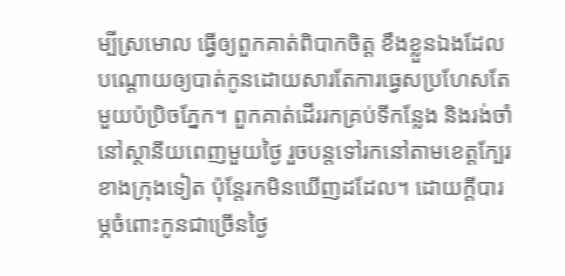ម្បីស្រមោល ធ្វើឲ្យពួកគាត់ពិបាកចិត្ត ខឹងខ្លួនឯងដែលបណ្ដោយឲ្យបាត់កូនដោយសារតែការធ្វេសប្រហែសតែមួយប៉ប្រិចភ្នែក។ ពួកគាត់ដើររកគ្រប់ទីកន្លែង និងរង់ចាំនៅស្ថានីយពេញមួយថ្ងៃ រួចបន្តទៅរកនៅតាមខេត្តក្បែរខាងក្រុងទៀត ប៉ុន្តែរកមិនឃើញដដែល។ ដោយក្ដីបារម្ភចំពោះកូនជាច្រើនថ្ងៃ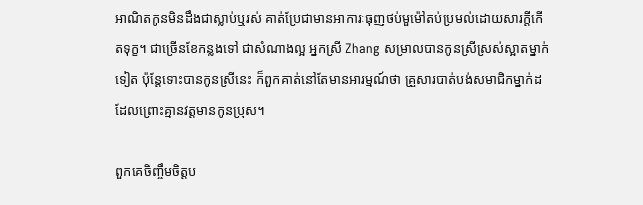អាណិតកូនមិនដឹងជាស្លាប់ឬរស់ គាត់ប្រែជាមានអាការៈធុញថប់មួម៉ៅតប់ប្រមល់ដោយសារក្ដីកើតទុក្ខ។ ជាច្រើនខែកន្លងទៅ ជាសំណាងល្អ អ្នកស្រី Zhang សម្រាលបានកូនស្រីស្រស់ស្អាតម្នាក់ទៀត ប៉ុន្តែទោះបានកូនស្រីនេះ ក៏ពួកគាត់នៅតែមានអារម្មណ៍ថា គ្រួសារបាត់បង់សមាជិកម្នាក់ដដែលព្រោះគ្មានវត្តមានកូនប្រុស។

ពួកគេចិញ្ចឹមចិត្តប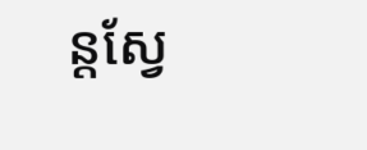ន្តស្វែ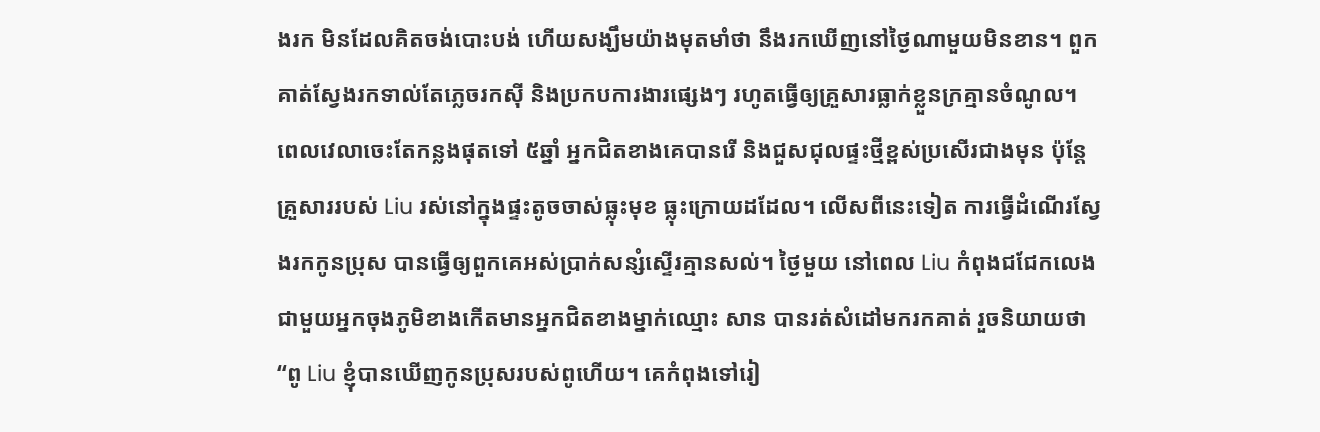ងរក មិនដែលគិតចង់បោះបង់ ហើយសង្ឃឹមយ៉ាងមុតមាំថា នឹងរកឃើញនៅថ្ងៃណាមួយមិនខាន។ ពួកគាត់ស្វែងរកទាល់តែភ្លេចរកស៊ី និងប្រកបការងារផ្សេងៗ រហូតធ្វើឲ្យគ្រួសារធ្លាក់ខ្លួនក្រគ្មានចំណូល។ ពេលវេលាចេះតែកន្លងផុតទៅ ៥ឆ្នាំ អ្នកជិតខាងគេបានរើ និងជួសជុលផ្ទះថ្មីខ្ពស់ប្រសើរជាងមុន ប៉ុន្តែគ្រួសាររបស់ Liu រស់នៅក្នុងផ្ទះតូចចាស់ធ្លុះមុខ ធ្លុះក្រោយដដែល។ លើសពីនេះទៀត ការធ្វើដំណើរស្វែងរកកូនប្រុស បានធ្វើឲ្យពួកគេអស់ប្រាក់សន្សំស្ទើរគ្មានសល់។ ថ្ងៃមួយ នៅពេល Liu កំពុងជជែកលេងជាមួយអ្នកចុងភូមិខាងកើតមានអ្នកជិតខាងម្នាក់ឈ្មោះ សាន បានរត់សំដៅមករកគាត់ រួចនិយាយថា “ពូ Liu ខ្ញុំបានឃើញកូនប្រុសរបស់ពូហើយ។ គេកំពុងទៅរៀ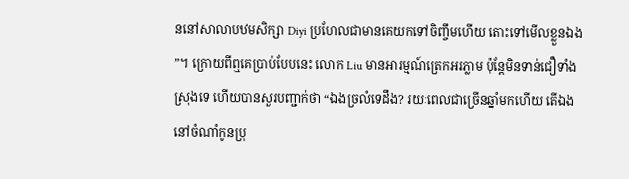ននៅសាលាបឋមសិក្សា Diyi ប្រហែលជាមានគេយកទៅចិញ្ចឹមហើយ តោះទៅមើលខ្លួនឯង”។ ក្រោយពីឮគេប្រាប់បែបនេះ លោក Liu មានអារម្មណ៍ត្រេកអរភ្លាម ប៉ុន្តែមិនទាន់ជឿទាំងស្រុងទេ ហើយបានសួរបញ្ជាក់ថា “ឯងច្រលំទេដឹង? រយៈពេលជាច្រើនឆ្នាំមកហើយ តើឯងនៅចំណាំកូនប្រុ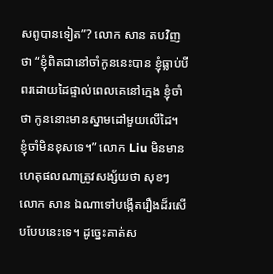សពូបានទៀត”? លោក សាន តបវិញថា “ខ្ញុំពិតជានៅចាំកូននេះបាន ខ្ញុំធ្លាប់បីពរដោយដៃផ្ទាល់ពេលគេនៅក្មេង ខ្ញុំចាំថា កូននោះមានស្នាមដៅមួយលើដៃ។ ខ្ញុំចាំមិនខុសទេ។” លោក Liu មិនមានហេតុផលណាត្រូវសង្ស័យថា សុខៗ លោក សាន ឯណាទៅបង្កើតរឿងដ៏រសើបបែបនេះទេ។ ដូច្នេះគាត់ស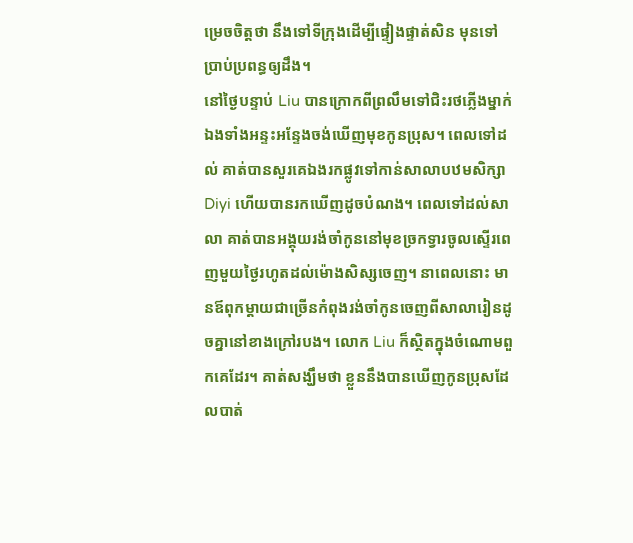ម្រេចចិត្តថា នឹងទៅទីក្រុងដើម្បីផ្ទៀងផ្ទាត់សិន មុនទៅប្រាប់ប្រពន្ធឲ្យដឹង។
នៅថ្ងៃបន្ទាប់ Liu បានក្រោកពីព្រលឹមទៅជិះរថភ្លើងម្នាក់ឯងទាំងអន្ទះអន្ទែងចង់ឃើញមុខកូនប្រុស។ ពេលទៅដល់ គាត់បានសួរគេឯងរកផ្លូវទៅកាន់សាលាបឋមសិក្សា Diyi ហើយបានរកឃើញដូចបំណង។ ពេលទៅដល់សាលា គាត់បានអង្គុយរង់ចាំកូននៅមុខច្រកទ្វារចូលស្ទើរពេញមួយថ្ងៃរហូតដល់ម៉ោងសិស្សចេញ។ នាពេលនោះ មានឪពុកម្ដាយជាច្រើនកំពុងរង់ចាំកូនចេញពីសាលារៀនដូចគ្នានៅខាងក្រៅរបង។ លោក Liu ក៏ស្ថិតក្នុងចំណោមពួកគេដែរ។ គាត់សង្ឃឹមថា ខ្លួននឹងបានឃើញកូនប្រុសដែលបាត់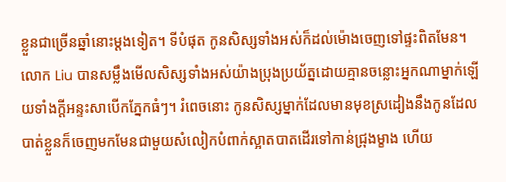ខ្លួនជាច្រើនឆ្នាំនោះម្ដងទៀត។ ទីបំផុត កូនសិស្សទាំងអស់ក៏ដល់ម៉ោងចេញទៅផ្ទះពិតមែន។ លោក Liu បានសម្លឹងមើលសិស្សទាំងអស់យ៉ាងប្រុងប្រយ័ត្នដោយគ្មានចន្លោះអ្នកណាម្នាក់ឡើយទាំងក្ដីអន្ទះសាបើកភ្នែកធំៗ។ រំពេចនោះ កូនសិស្សម្នាក់ដែលមានមុខស្រដៀងនឹងកូនដែលបាត់ខ្លួនក៏ចេញមកមែនជាមួយសំលៀកបំពាក់ស្អាតបាតដើរទៅកាន់ជ្រុងម្ខាង ហើយ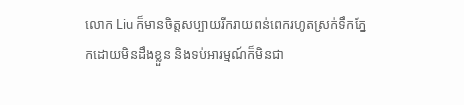លោក Liu ក៏មានចិត្តសប្បាយរីករាយពន់ពេករហូតស្រក់ទឹកភ្នែកដោយមិនដឹងខ្លួន និងទប់អារម្មណ៍ក៏មិនជា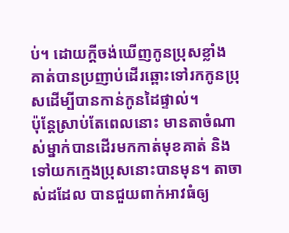ប់។ ដោយក្ដីចង់ឃើញកូនប្រុសខ្លាំង គាត់បានប្រញាប់ដើរឆ្ពោះទៅរកកូនប្រុសដើម្បីបានកាន់កូនដៃផ្ទាល់។
ប៉ុន្តែស្រាប់តែពេលនោះ មានតាចំណាស់ម្នាក់បានដើរមកកាត់មុខគាត់ និងទៅយកក្មេងប្រុសនោះបានមុន។ តាចាស់ដដែល បានជួយពាក់អាវធំឲ្យ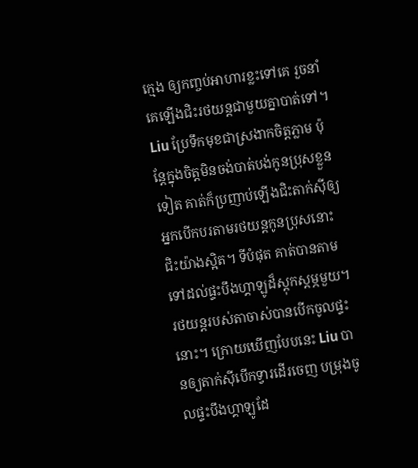ក្មេង ឲ្យកញ្ចប់អាហារខ្លះទៅគេ រួចនាំគេឡើងជិះរថយន្តជាមួយគ្នាបាត់ទៅ។ Liu ប្រែទឹកមុខជាស្រងាកចិត្តភ្លាម ប៉ុន្តែក្នុងចិត្តមិនចង់បាត់បង់កូនប្រុសខ្លួនទៀត គាត់ក៏ប្រញាប់ឡើងជិះតាក់ស៊ីឲ្យអ្នកបើកបរតាមរថយន្តកូនប្រុសនោះជិះយ៉ាងស្អិត។ ទីបំផុត គាត់បានតាមទៅដល់ផ្ទះបឹងហ្គាឡូដ៏ស្ដុកស្ដម្ភមួយ។ រថយន្តរបស់តាចាស់បានបើកចូលផ្ទះនោះ។ ក្រោយឃើញបែបនេះ Liu បានឲ្យតាក់ស៊ីបើកទ្វារដើរចេញ បម្រុងចូលផ្ទះបឹងហ្គាឡូដែ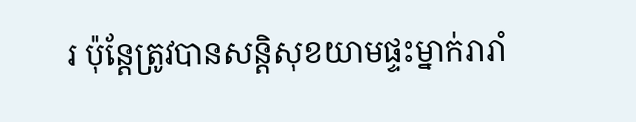រ ប៉ុន្តែត្រូវបានសន្តិសុខយាមផ្ទះម្នាក់រារាំ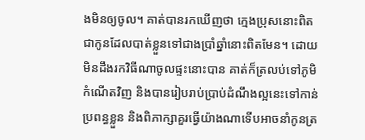ងមិនឲ្យចូល។ គាត់បានរកឃើញថា ក្មេងប្រុសនោះពិតជាកូនដែលបាត់ខ្លួនទៅជាងប្រាំឆ្នាំនោះពិតមែន។ ដោយមិនដឹងរកវិធីណាចូលផ្ទះនោះបាន គាត់ក៏ត្រលប់ទៅភូមិកំណើតវិញ និងបានរៀបរាប់ប្រាប់ដំណឹងល្អនេះទៅកាន់ប្រពន្ធខ្លួន និងពិភាក្សាគួរធ្វើយ៉ាងណាទើបអាចនាំកូនត្រ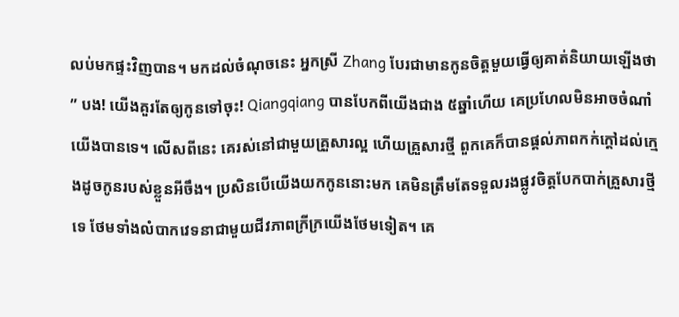លប់មកផ្ទះវិញបាន។ មកដល់ចំណុចនេះ អ្នកស្រី Zhang បែរជាមានកូនចិត្តមួយធ្វើឲ្យគាត់និយាយឡើងថា ” បង! យើងគួរតែឲ្យកូនទៅចុះ! Qiangqiang បានបែកពីយើងជាង ៥ឆ្នាំហើយ គេប្រហែលមិនអាចចំណាំយើងបានទេ។ លើសពីនេះ គេរស់នៅជាមួយគ្រួសារល្អ ហើយគ្រួសារថ្មី ពួកគេក៏បានផ្ដល់ភាពកក់ក្ដៅដល់ក្មេងដូចកូនរបស់ខ្លួនអីចឹង។ ប្រសិនបើយើងយកកូននោះមក គេមិនត្រឹមតែទទួលរងផ្លូវចិត្តបែកបាក់គ្រួសារថ្មីទេ ថែមទាំងលំបាកវេទនាជាមួយជីវភាពក្រីក្រយើងថែមទៀត។ គេ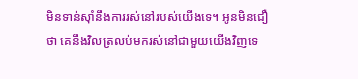មិនទាន់ស៊ាំនឹងការរស់នៅរបស់យើងទេ។ អូនមិនជឿថា គេនឹងវិលត្រលប់មករស់នៅជាមួយយើងវិញទេ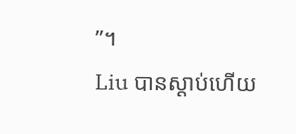”។
Liu បានស្ដាប់ហើយ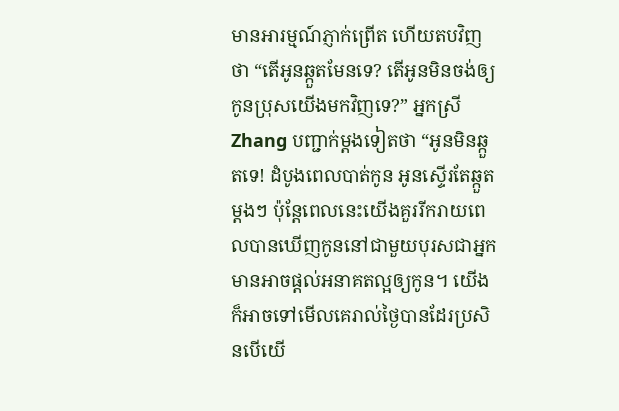មានអារម្មណ៍ភ្ញាក់ព្រើត ហើយតបវិញថា “តើអូនឆ្កួតមែនទេ? តើអូនមិនចង់ឲ្យកូនប្រុសយើងមកវិញទេ?” អ្នកស្រី Zhang បញ្ជាក់ម្ដងទៀតថា “អូនមិនឆ្កួតទេ! ដំបូងពេលបាត់កូន អូនស្ទើរតែឆ្កួតម្ដងៗ ប៉ុន្តែពេលនេះយើងគួររីករាយពេលបានឃើញកូននៅជាមួយបុរសជាអ្នកមានអាចផ្ដល់អនាគតល្អឲ្យកូន។ យើងក៏អាចទៅមើលគេរាល់ថ្ងៃបានដែរប្រសិនបើយើ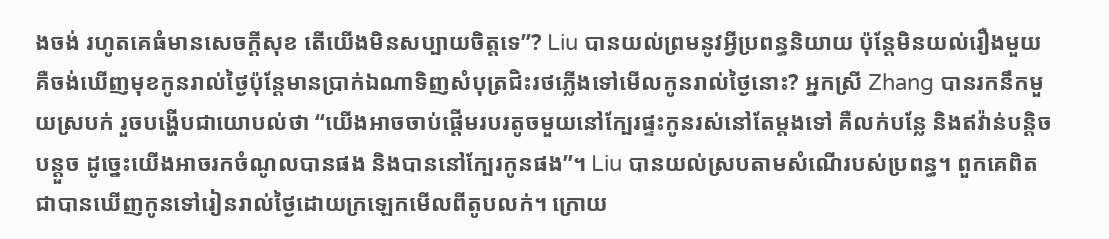ងចង់ រហូតគេធំមានសេចក្ដីសុខ តើយើងមិនសប្បាយចិត្តទេ”? Liu បានយល់ព្រមនូវអ្វីប្រពន្ធនិយាយ ប៉ុន្តែមិនយល់រឿងមួយ គឺចង់ឃើញមុខកូនរាល់ថ្ងៃប៉ុន្តែមានប្រាក់ឯណាទិញសំបុត្រជិះរថភ្លើងទៅមើលកូនរាល់ថ្ងៃនោះ? អ្នកស្រី Zhang បានរកនឹកមួយស្របក់ រួចបង្ហើបជាយោបល់ថា “យើងអាចចាប់ផ្ដើមរបរតូចមួយនៅក្បែរផ្ទះកូនរស់នៅតែម្ដងទៅ គឺលក់បន្លែ និងឥវ៉ាន់បន្តិចបន្តួច ដូច្នេះយើងអាចរកចំណូលបានផង និងបាននៅក្បែរកូនផង”។ Liu បានយល់ស្របតាមសំណើរបស់ប្រពន្ធ។ ពួកគេពិតជាបានឃើញកូនទៅរៀនរាល់ថ្ងៃដោយក្រឡេកមើលពីតូបលក់។ ក្រោយ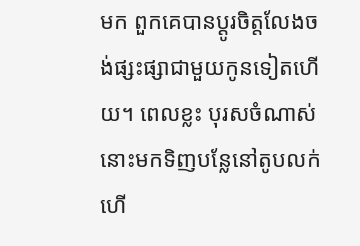មក ពួកគេបានប្ដូរចិត្តលែងចង់ផ្សះផ្សាជាមួយកូនទៀតហើយ។ ពេលខ្លះ បុរសចំណាស់នោះមកទិញបន្លែនៅតូបលក់ ហើ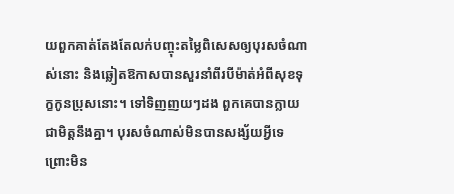យពួកគាត់តែងតែលក់បញ្ចុះតម្លៃពិសេសឲ្យបុរសចំណាស់នោះ និងឆ្លៀតឱកាសបានសួរនាំពីរបីម៉ាត់អំពីសុខទុក្ខកូនប្រុសនោះ។ ទៅទិញញយៗដង ពួកគេបានក្លាយជាមិត្តនឹងគ្នា។ បុរសចំណាស់មិនបានសង្ស័យអ្វីទេ ព្រោះមិន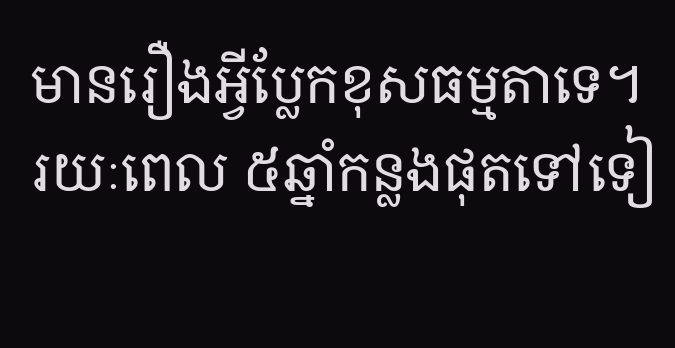មានរឿងអ្វីប្លែកខុសធម្មតាទេ។
រយៈពេល ៥ឆ្នាំកន្លងផុតទៅទៀ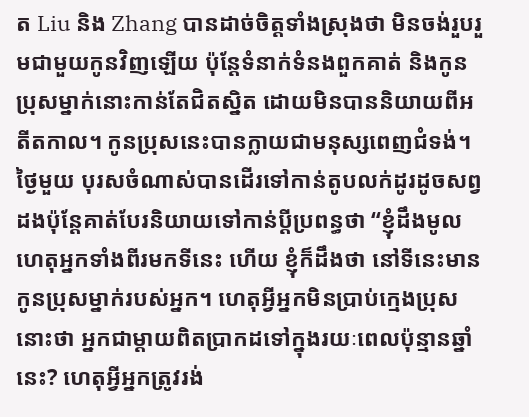ត Liu និង Zhang បានដាច់ចិត្តទាំងស្រុងថា មិនចង់រួបរួមជាមួយកូនវិញឡើយ ប៉ុន្តែទំនាក់ទំនងពួកគាត់ និងកូនប្រុសម្នាក់នោះកាន់តែជិតស្និត ដោយមិនបាននិយាយពីអតីតកាល។ កូនប្រុសនេះបានក្លាយជាមនុស្សពេញជំទង់។ ថ្ងៃមួយ បុរសចំណាស់បានដើរទៅកាន់តូបលក់ដូរដូចសព្វដងប៉ុន្តែគាត់បែរនិយាយទៅកាន់ប្ដីប្រពន្ធថា “ខ្ញុំដឹងមូលហេតុអ្នកទាំងពីរមកទីនេះ ហើយ ខ្ញុំក៏ដឹងថា នៅទីនេះមានកូនប្រុសម្នាក់របស់អ្នក។ ហេតុអ្វីអ្នកមិនប្រាប់ក្មេងប្រុសនោះថា អ្នកជាម្ដាយពិតប្រាកដទៅក្នុងរយៈពេលប៉ុន្មានឆ្នាំនេះ? ហេតុអ្វីអ្នកត្រូវរង់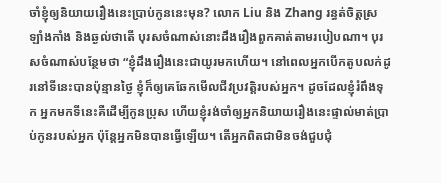ចាំខ្ញុំឲ្យនិយាយរឿងនេះប្រាប់កូននេះមុន? លោក Liu និង Zhang រន្ធត់ចិត្តស្រឡាំងកាំង និងឆ្ងល់ថាតើ បុរសចំណាស់នោះដឹងរឿងពួកគាត់តាមរបៀបណា។ បុរសចំណាស់បន្ថែមថា “ខ្ញុំដឹងរឿងនេះជាយូរមកហើយ។ នៅពេលអ្នកបើកតូបលក់ដូរនៅទីនេះបានប៉ុន្មានថ្ងៃ ខ្ញុំក៏ឲ្យគេឆែកមើលជីវប្រវត្តិរបស់អ្នក។ ដូចដែលខ្ញុំរំពឹងទុក អ្នកមកទីនេះគឺដើម្បីកូនប្រុស ហើយខ្ញុំរង់ចាំឲ្យអ្នកនិយាយរឿងនេះផ្ទាល់មាត់ប្រាប់កូនរបស់អ្នក ប៉ុន្តែអ្នកមិនបានធ្វើឡើយ។ តើអ្នកពិតជាមិនចង់ជួបជុំ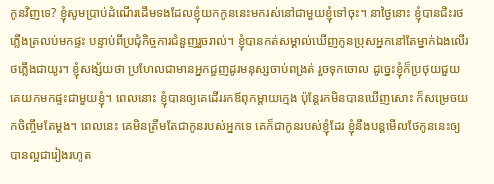កូនវិញទេ? ខ្ញុំសូមប្រាប់ដំណើរដើមទងដែលខ្ញុំយកកូននេះមករស់នៅជាមួយខ្ញុំទៅចុះ។ នាថ្ងៃនោះ ខ្ញុំបានជិះរថភ្លើងត្រលប់មកផ្ទះ បន្ទាប់ពីប្រជុំកិច្ចការជំនួញរួចរាល់។ ខ្ញុំបានកត់សម្គាល់ឃើញកូនប្រុសអ្នកនៅតែម្នាក់ឯងលើរថភ្លើងជាយូរ។ ខ្ញុំសង្ស័យថា ប្រហែលជាមានអ្នកជួញដូរមនុស្សចាប់ពង្រត់ រួចទុកចោល ដូច្នេះខ្ញុំក៏ប្រថុយជួយគេយកមកផ្ទះជាមួយខ្ញុំ។ ពេលនោះ ខ្ញុំបានឲ្យគេដើររកឪពុកម្ដាយក្មេង ប៉ុន្តែរកមិនបានឃើញសោះ ក៏សម្រេចយកចិញ្ចឹមតែម្ដង។ ពេលនេះ គេមិនត្រឹមតែជាកូនរបស់អ្នកទេ គេក៏ជាកូនរបស់ខ្ញុំដែរ ខ្ញុំនឹងបន្តមើលថែកូននេះឲ្យបានល្អជារៀងរហូត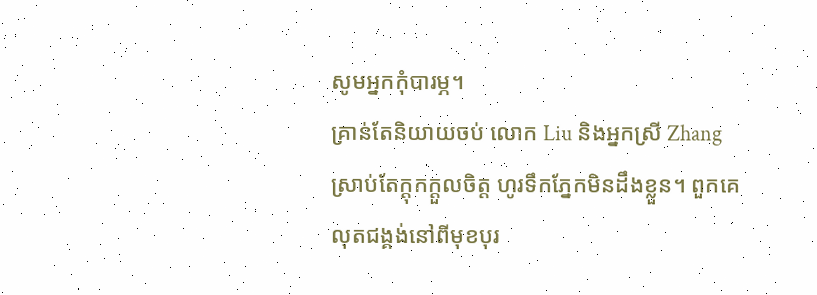សូមអ្នកកុំបារម្ភ។
គ្រាន់តែនិយាយចប់ លោក Liu និងអ្នកស្រី Zhang ស្រាប់តែក្ដុកក្ដួលចិត្ត ហូរទឹកភ្នែកមិនដឹងខ្លួន។ ពួកគេលុតជង្គង់នៅពីមុខបុរ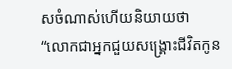សចំណាស់ហើយនិយាយថា “លោកជាអ្នកជួយសង្គ្រោះជីវិតកូន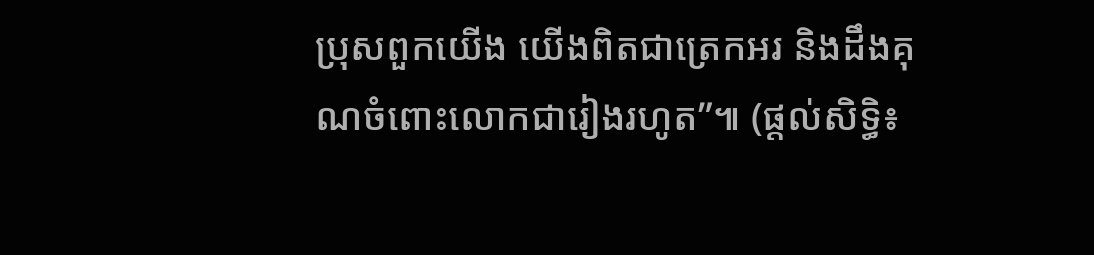ប្រុសពួកយើង យើងពិតជាត្រេកអរ និងដឹងគុណចំពោះលោកជារៀងរហូត”៕ (ផ្ដល់សិទ្ធិ៖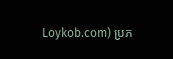Loykob.com) ប្រភ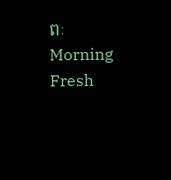ពៈ Morning Fresh